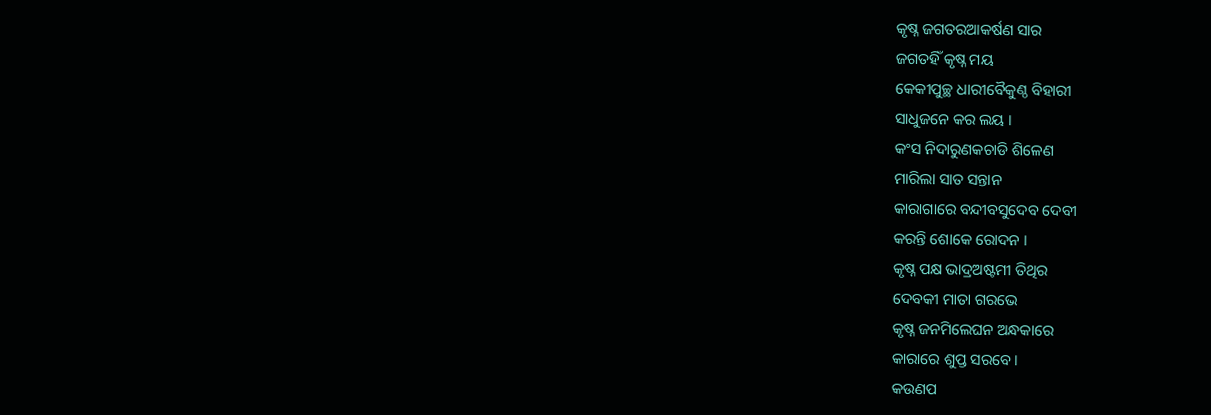କୃଷ୍ନ ଜଗତରଆକର୍ଷଣ ସାର
ଜଗତହିଁ କୃଷ୍ନ ମୟ
କେକୀପୁଚ୍ଛ ଧାରୀବୈକୁଣ୍ଠ ବିହାରୀ
ସାଧୁଜନେ କର ଲୟ ।
କଂସ ନିଦାରୁଣକଚାଡି ଶିଳେଣ
ମାରିଲା ସାତ ସନ୍ତାନ
କାରାଗାରେ ବନ୍ଦୀବସୁଦେବ ଦେବୀ
କରନ୍ତି ଶୋକେ ରୋଦନ ।
କୃଷ୍ନ ପକ୍ଷ ଭାଦ୍ରଅଷ୍ଟମୀ ତିଥିର
ଦେବକୀ ମାତା ଗରଭେ
କୃଷ୍ନ ଜନମିଲେଘନ ଅନ୍ଧକାରେ
କାରାରେ ଶୁପ୍ତ ସରବେ ।
କଉଣପ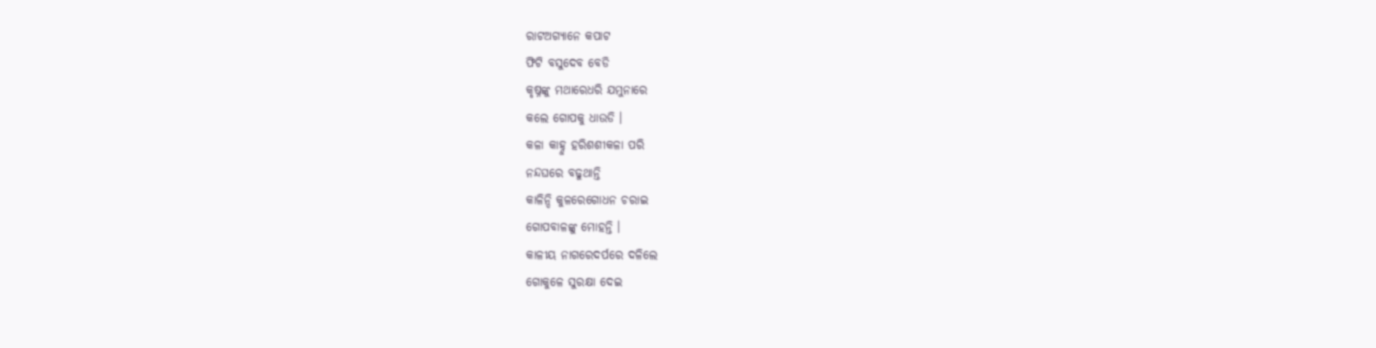ରାଟଅଗ୍ୟାନେ କପାଟ
ଫିଟି ବସୁଦେବ ବେଡି
କୃଷ୍ନଙ୍କୁ ମଥାରେଧରି ଯମୁନାରେ
କଲେ ଗୋପକୁ ଧାଉଡି ।
କଳା କାହ୍ନୁ ହରିଶଶୀକଳା ପରି
ନନ୍ଦଘରେ ବଢୁଥାନ୍ତି
କାଳିନ୍ଦି କୁଳରେଗୋଧନ ଚରାଇ
ଗୋପବାଳଙ୍କୁ ମୋହନ୍ତି ।
କାଳୀୟ ନାଗରେଦର୍ପରେ ଦଳିଲେ
ଗୋକୁଳେ ସୁରକ୍ଷା ଦେଇ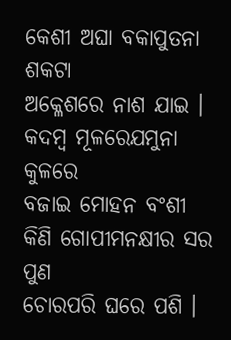କେଶୀ ଅଘା ବକାପୁତନା ଶକଟା
ଅକ୍ଳେଶରେ ନାଶ ଯାଇ ।
କଦମ୍ବ ମୂଳରେଯମୁନା କୁଳରେ
ବଜାଇ ମୋହନ ବଂଶୀ
କିଣି ଗୋପୀମନକ୍ଷୀର ସର ପୁଣ
ଚୋରପରି ଘରେ ପଶି ।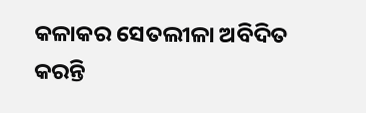କଳାକର ସେତଲୀଳା ଅବିଦିତ
କରନ୍ତି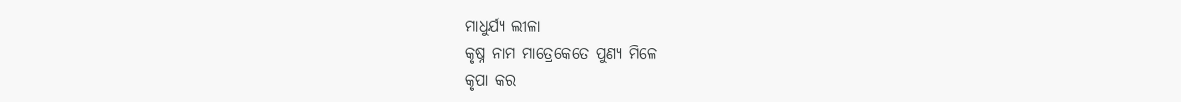ମାଧୁର୍ଯ୍ୟ ଲୀଳା
କୃଷ୍ନ ନାମ ମାତ୍ରେକେତେ ପୁଣ୍ୟ ମିଳେ
କୃପା କର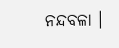ନନ୍ଦବଳା ।